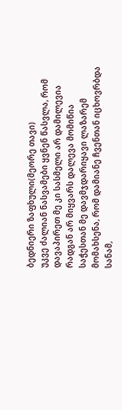ბედნიერი ზაფხული(მეორე თავი)
უკვე ძალიან ნასვამები ყვნენ წასვლა, რომ დავაპირეთ მე კი სასმელი არ დამილევია რადგან არ მიყვარს დალევა მომიწია საჭესთან მე დავმჯდარიყავი ლაზარემ მომახსენა, რომ დამიანე ჩვენთან იცხოვრბდა სანამ,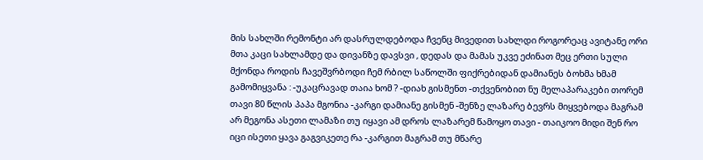მის სახლში რემონტი არ დასრულდებოდა ჩვენც მივედით სახლდი როგორეაც ავიტანე ორი მთა კაცი სახლამდე და დივანზე დავსვი , დედას და მამას უკვე ეძინათ მეც ერთი სული მქონდა როდის ჩავეშვრბოდი ჩემ რბილ საწოლში ფიქრებიდან დამიანეს ბოხმა ხმამ გამომიყვანა : -უკაცრავად თაია ხომ ? -დიახ გისმენთ -თქვენობით ნუ მელაპარაკები თორემ თავი 80 წლის პაპა მგონია -კარგი დამიანე გისმენ -შენზე ლაზარე ბევრს მიყვებოდა მაგრამ არ მეგონა ასეთი ლამაზი თუ იყავი ამ დროს ლაზარემ წამოყო თავი - თაიკოო მიდი შენ რო იცი ისეთი ყავა გაგვიკეთე რა -კარგით მაგრამ თუ მწარე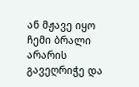ან მჟავე იყო ჩემი ბრალი არარის გავეღრიჭე და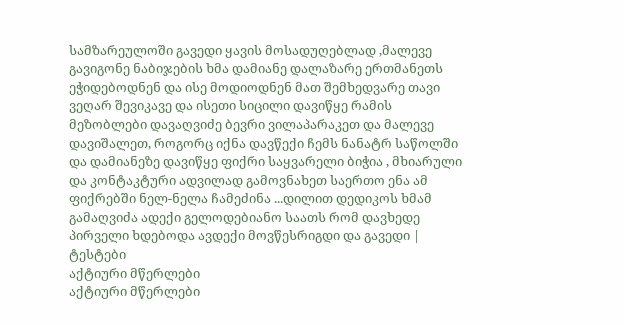სამზარეულოში გავედი ყავის მოსადუღებლად ,მალევე გავიგონე ნაბიჯების ხმა დამიანე დალაზარე ერთმანეთს ეჭიდებოდნენ და ისე მოდიოდნენ მათ შემხედვარე თავი ვეღარ შევიკავე და ისეთი სიცილი დავიწყე რამის მეზობლები დავაღვიძე ბევრი ვილაპარაკეთ და მალევე დავიშალეთ, როგორც იქნა დავწექი ჩემს ნანატრ საწოლში და დამიანეზე დავიწყე ფიქრი საყვარელი ბიჭია , მხიარული და კონტაკტური ადვილად გამოვნახეთ საერთო ენა ამ ფიქრებში ნელ-ნელა ჩამეძინა ...დილით დედიკოს ხმამ გამაღვიძა ადექი გელოდებიანო საათს რომ დავხედე პირველი ხდებოდა ავდექი მოვწესრიგდი და გავედი |
ტესტები
აქტიური მწერლები
აქტიური მწერლები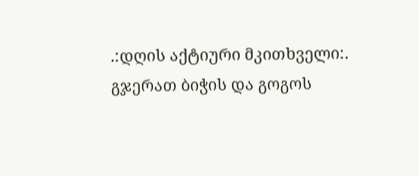.:დღის აქტიური მკითხველი:.
გჯერათ ბიჭის და გოგოს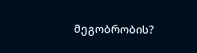მეგობრობის?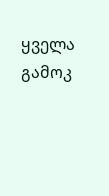ყველა გამოკ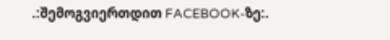.:შემოგვიერთდით FACEBOOK-ზე:.